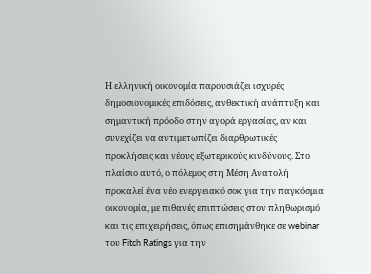Η ελληνική οικονομία παρουσιάζει ισχυρές δημοσιονομικές επιδόσεις, ανθεκτική ανάπτυξη και σημαντική πρόοδο στην αγορά εργασίας, αν και συνεχίζει να αντιμετωπίζει διαρθρωτικές προκλήσεις και νέους εξωτερικούς κινδύνους. Στο πλαίσιο αυτό, ο πόλεμος στη Μέση Ανατολή προκαλεί ένα νέο ενεργειακό σοκ για την παγκόσμια οικονομία, με πιθανές επιπτώσεις στον πληθωρισμό και τις επιχειρήσεις, όπως επισημάνθηκε σε webinar του Fitch Ratings για την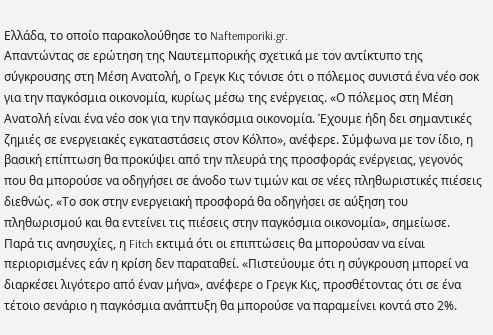Ελλάδα, το οποίο παρακολούθησε το Naftemporiki.gr.
Απαντώντας σε ερώτηση της Ναυτεμπορικής σχετικά με τον αντίκτυπο της σύγκρουσης στη Μέση Ανατολή, ο Γρεγκ Κις τόνισε ότι ο πόλεμος συνιστά ένα νέο σοκ για την παγκόσμια οικονομία, κυρίως μέσω της ενέργειας. «Ο πόλεμος στη Μέση Ανατολή είναι ένα νέο σοκ για την παγκόσμια οικονομία. Έχουμε ήδη δει σημαντικές ζημιές σε ενεργειακές εγκαταστάσεις στον Κόλπο», ανέφερε. Σύμφωνα με τον ίδιο, η βασική επίπτωση θα προκύψει από την πλευρά της προσφοράς ενέργειας, γεγονός που θα μπορούσε να οδηγήσει σε άνοδο των τιμών και σε νέες πληθωριστικές πιέσεις διεθνώς. «Το σοκ στην ενεργειακή προσφορά θα οδηγήσει σε αύξηση του πληθωρισμού και θα εντείνει τις πιέσεις στην παγκόσμια οικονομία», σημείωσε.
Παρά τις ανησυχίες, η Fitch εκτιμά ότι οι επιπτώσεις θα μπορούσαν να είναι περιορισμένες εάν η κρίση δεν παραταθεί. «Πιστεύουμε ότι η σύγκρουση μπορεί να διαρκέσει λιγότερο από έναν μήνα», ανέφερε ο Γρεγκ Κις, προσθέτοντας ότι σε ένα τέτοιο σενάριο η παγκόσμια ανάπτυξη θα μπορούσε να παραμείνει κοντά στο 2%.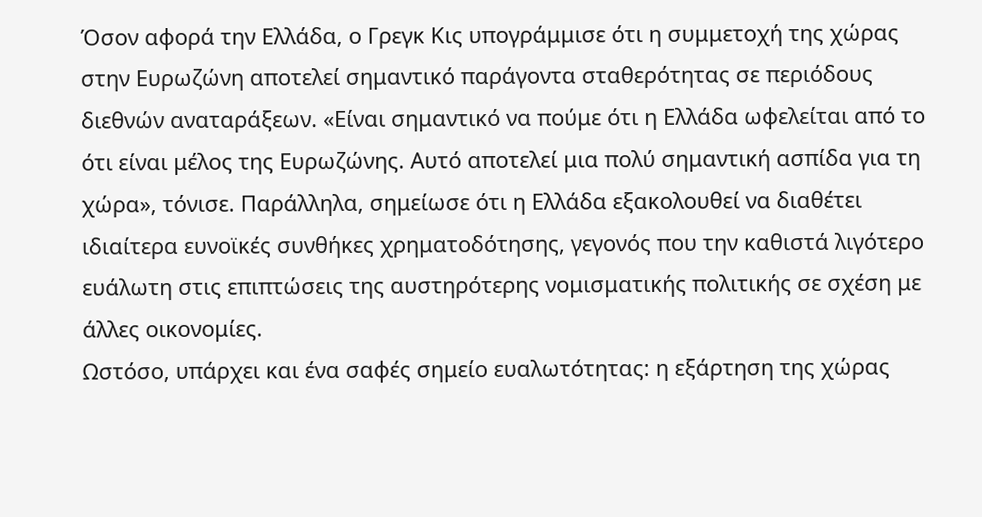Όσον αφορά την Ελλάδα, ο Γρεγκ Κις υπογράμμισε ότι η συμμετοχή της χώρας στην Ευρωζώνη αποτελεί σημαντικό παράγοντα σταθερότητας σε περιόδους διεθνών αναταράξεων. «Είναι σημαντικό να πούμε ότι η Ελλάδα ωφελείται από το ότι είναι μέλος της Ευρωζώνης. Αυτό αποτελεί μια πολύ σημαντική ασπίδα για τη χώρα», τόνισε. Παράλληλα, σημείωσε ότι η Ελλάδα εξακολουθεί να διαθέτει ιδιαίτερα ευνοϊκές συνθήκες χρηματοδότησης, γεγονός που την καθιστά λιγότερο ευάλωτη στις επιπτώσεις της αυστηρότερης νομισματικής πολιτικής σε σχέση με άλλες οικονομίες.
Ωστόσο, υπάρχει και ένα σαφές σημείο ευαλωτότητας: η εξάρτηση της χώρας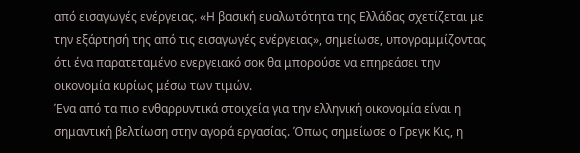από εισαγωγές ενέργειας. «Η βασική ευαλωτότητα της Ελλάδας σχετίζεται με την εξάρτησή της από τις εισαγωγές ενέργειας», σημείωσε, υπογραμμίζοντας ότι ένα παρατεταμένο ενεργειακό σοκ θα μπορούσε να επηρεάσει την οικονομία κυρίως μέσω των τιμών.
Ένα από τα πιο ενθαρρυντικά στοιχεία για την ελληνική οικονομία είναι η σημαντική βελτίωση στην αγορά εργασίας. Όπως σημείωσε ο Γρεγκ Κις, η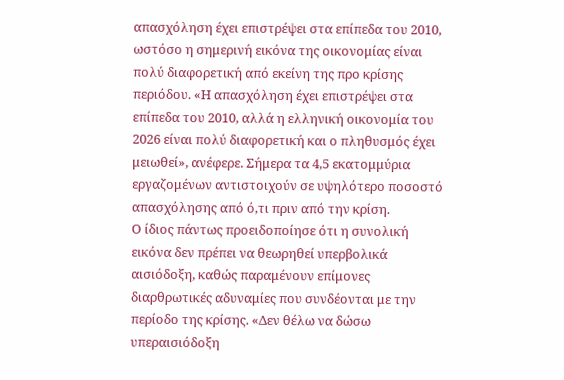απασχόληση έχει επιστρέψει στα επίπεδα του 2010, ωστόσο η σημερινή εικόνα της οικονομίας είναι πολύ διαφορετική από εκείνη της προ κρίσης περιόδου. «Η απασχόληση έχει επιστρέψει στα επίπεδα του 2010, αλλά η ελληνική οικονομία του 2026 είναι πολύ διαφορετική και ο πληθυσμός έχει μειωθεί», ανέφερε. Σήμερα τα 4,5 εκατομμύρια εργαζομένων αντιστοιχούν σε υψηλότερο ποσοστό απασχόλησης από ό,τι πριν από την κρίση.
Ο ίδιος πάντως προειδοποίησε ότι η συνολική εικόνα δεν πρέπει να θεωρηθεί υπερβολικά αισιόδοξη, καθώς παραμένουν επίμονες διαρθρωτικές αδυναμίες που συνδέονται με την περίοδο της κρίσης. «Δεν θέλω να δώσω υπεραισιόδοξη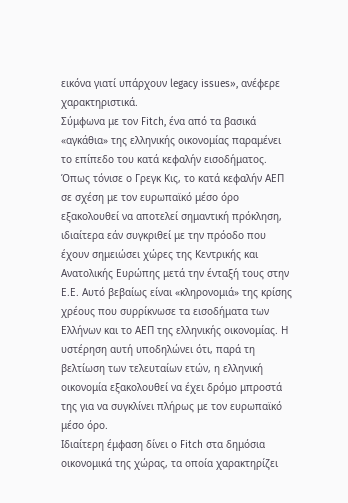εικόνα γιατί υπάρχουν legacy issues», ανέφερε χαρακτηριστικά.
Σύμφωνα με τον Fitch, ένα από τα βασικά «αγκάθια» της ελληνικής οικονομίας παραμένει το επίπεδο του κατά κεφαλήν εισοδήματος. Όπως τόνισε ο Γρεγκ Κις, το κατά κεφαλήν ΑΕΠ σε σχέση με τον ευρωπαϊκό μέσο όρο εξακολουθεί να αποτελεί σημαντική πρόκληση, ιδιαίτερα εάν συγκριθεί με την πρόοδο που έχουν σημειώσει χώρες της Κεντρικής και Ανατολικής Ευρώπης μετά την ένταξή τους στην Ε.Ε. Αυτό βεβαίως είναι «κληρονομιά» της κρίσης χρέους που συρρίκνωσε τα εισοδήματα των Ελλήνων και το ΑΕΠ της ελληνικής οικονομίας. Η υστέρηση αυτή υποδηλώνει ότι, παρά τη βελτίωση των τελευταίων ετών, η ελληνική οικονομία εξακολουθεί να έχει δρόμο μπροστά της για να συγκλίνει πλήρως με τον ευρωπαϊκό μέσο όρο.
Ιδιαίτερη έμφαση δίνει ο Fitch στα δημόσια οικονομικά της χώρας, τα οποία χαρακτηρίζει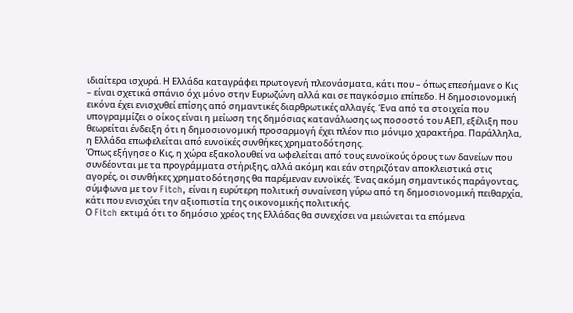ιδιαίτερα ισχυρά. Η Ελλάδα καταγράφει πρωτογενή πλεονάσματα, κάτι που – όπως επεσήμανε ο Κις – είναι σχετικά σπάνιο όχι μόνο στην Ευρωζώνη αλλά και σε παγκόσμιο επίπεδο. Η δημοσιονομική εικόνα έχει ενισχυθεί επίσης από σημαντικές διαρθρωτικές αλλαγές. Ένα από τα στοιχεία που υπογραμμίζει ο οίκος είναι η μείωση της δημόσιας κατανάλωσης ως ποσοστό του ΑΕΠ, εξέλιξη που θεωρείται ένδειξη ότι η δημοσιονομική προσαρμογή έχει πλέον πιο μόνιμο χαρακτήρα. Παράλληλα, η Ελλάδα επωφελείται από ευνοϊκές συνθήκες χρηματοδότησης.
Όπως εξήγησε ο Κις, η χώρα εξακολουθεί να ωφελείται από τους ευνοϊκούς όρους των δανείων που συνδέονται με τα προγράμματα στήριξης, αλλά ακόμη και εάν στηριζόταν αποκλειστικά στις αγορές, οι συνθήκες χρηματοδότησης θα παρέμεναν ευνοϊκές. Ένας ακόμη σημαντικός παράγοντας, σύμφωνα με τον Fitch, είναι η ευρύτερη πολιτική συναίνεση γύρω από τη δημοσιονομική πειθαρχία, κάτι που ενισχύει την αξιοπιστία της οικονομικής πολιτικής.
Ο Fitch εκτιμά ότι το δημόσιο χρέος της Ελλάδας θα συνεχίσει να μειώνεται τα επόμενα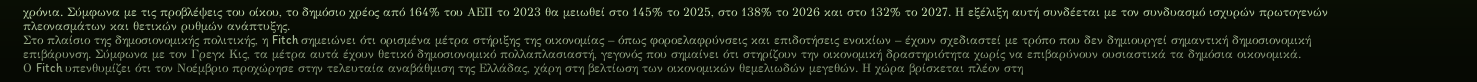χρόνια. Σύμφωνα με τις προβλέψεις του οίκου, το δημόσιο χρέος από 164% του ΑΕΠ το 2023 θα μειωθεί στο 145% το 2025, στο 138% το 2026 και στο 132% το 2027. Η εξέλιξη αυτή συνδέεται με τον συνδυασμό ισχυρών πρωτογενών πλεονασμάτων και θετικών ρυθμών ανάπτυξης.
Στο πλαίσιο της δημοσιονομικής πολιτικής, η Fitch σημειώνει ότι ορισμένα μέτρα στήριξης της οικονομίας – όπως φοροελαφρύνσεις και επιδοτήσεις ενοικίων – έχουν σχεδιαστεί με τρόπο που δεν δημιουργεί σημαντική δημοσιονομική επιβάρυνση. Σύμφωνα με τον Γρεγκ Κις, τα μέτρα αυτά έχουν θετικό δημοσιονομικό πολλαπλασιαστή, γεγονός που σημαίνει ότι στηρίζουν την οικονομική δραστηριότητα χωρίς να επιβαρύνουν ουσιαστικά τα δημόσια οικονομικά.
Ο Fitch υπενθυμίζει ότι τον Νοέμβριο προχώρησε στην τελευταία αναβάθμιση της Ελλάδας, χάρη στη βελτίωση των οικονομικών θεμελιωδών μεγεθών. Η χώρα βρίσκεται πλέον στη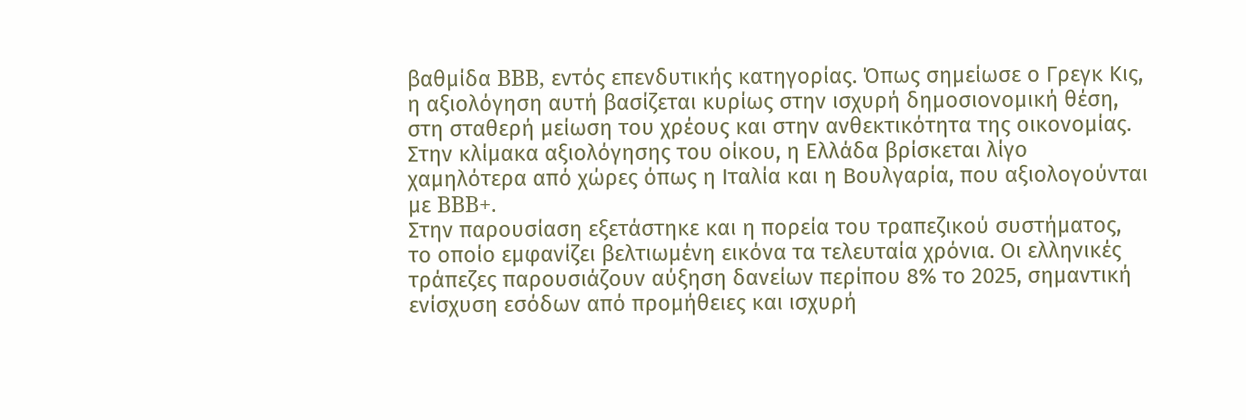βαθμίδα BBB, εντός επενδυτικής κατηγορίας. Όπως σημείωσε ο Γρεγκ Κις, η αξιολόγηση αυτή βασίζεται κυρίως στην ισχυρή δημοσιονομική θέση, στη σταθερή μείωση του χρέους και στην ανθεκτικότητα της οικονομίας. Στην κλίμακα αξιολόγησης του οίκου, η Ελλάδα βρίσκεται λίγο χαμηλότερα από χώρες όπως η Ιταλία και η Βουλγαρία, που αξιολογούνται με BBB+.
Στην παρουσίαση εξετάστηκε και η πορεία του τραπεζικού συστήματος, το οποίο εμφανίζει βελτιωμένη εικόνα τα τελευταία χρόνια. Οι ελληνικές τράπεζες παρουσιάζουν αύξηση δανείων περίπου 8% το 2025, σημαντική ενίσχυση εσόδων από προμήθειες και ισχυρή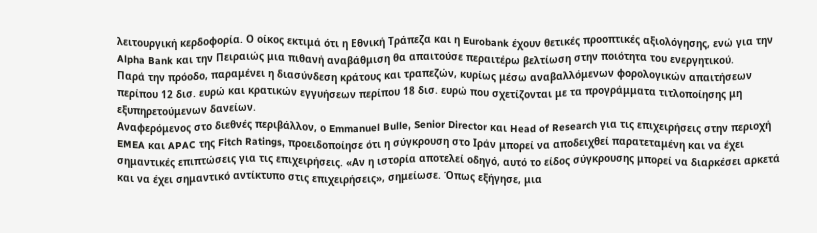λειτουργική κερδοφορία. Ο οίκος εκτιμά ότι η Εθνική Τράπεζα και η Eurobank έχουν θετικές προοπτικές αξιολόγησης, ενώ για την Alpha Bank και την Πειραιώς μια πιθανή αναβάθμιση θα απαιτούσε περαιτέρω βελτίωση στην ποιότητα του ενεργητικού.
Παρά την πρόοδο, παραμένει η διασύνδεση κράτους και τραπεζών, κυρίως μέσω αναβαλλόμενων φορολογικών απαιτήσεων περίπου 12 δισ. ευρώ και κρατικών εγγυήσεων περίπου 18 δισ. ευρώ που σχετίζονται με τα προγράμματα τιτλοποίησης μη εξυπηρετούμενων δανείων.
Αναφερόμενος στο διεθνές περιβάλλον, ο Emmanuel Bulle, Senior Director και Head of Research για τις επιχειρήσεις στην περιοχή EMEA και APAC της Fitch Ratings, προειδοποίησε ότι η σύγκρουση στο Ιράν μπορεί να αποδειχθεί παρατεταμένη και να έχει σημαντικές επιπτώσεις για τις επιχειρήσεις. «Αν η ιστορία αποτελεί οδηγό, αυτό το είδος σύγκρουσης μπορεί να διαρκέσει αρκετά και να έχει σημαντικό αντίκτυπο στις επιχειρήσεις», σημείωσε. Όπως εξήγησε, μια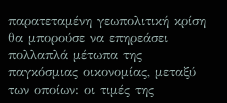παρατεταμένη γεωπολιτική κρίση θα μπορούσε να επηρεάσει πολλαπλά μέτωπα της παγκόσμιας οικονομίας, μεταξύ των οποίων: οι τιμές της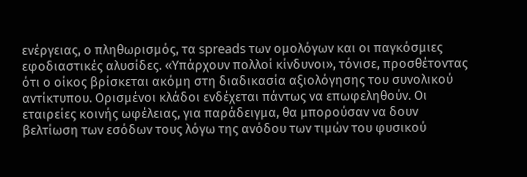ενέργειας, ο πληθωρισμός, τα spreads των ομολόγων και οι παγκόσμιες εφοδιαστικές αλυσίδες. «Υπάρχουν πολλοί κίνδυνοι», τόνισε, προσθέτοντας ότι ο οίκος βρίσκεται ακόμη στη διαδικασία αξιολόγησης του συνολικού αντίκτυπου. Ορισμένοι κλάδοι ενδέχεται πάντως να επωφεληθούν. Οι εταιρείες κοινής ωφέλειας, για παράδειγμα, θα μπορούσαν να δουν βελτίωση των εσόδων τους λόγω της ανόδου των τιμών του φυσικού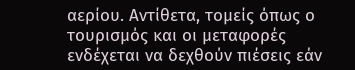αερίου. Αντίθετα, τομείς όπως ο τουρισμός και οι μεταφορές ενδέχεται να δεχθούν πιέσεις εάν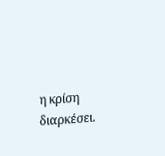η κρίση διαρκέσει.